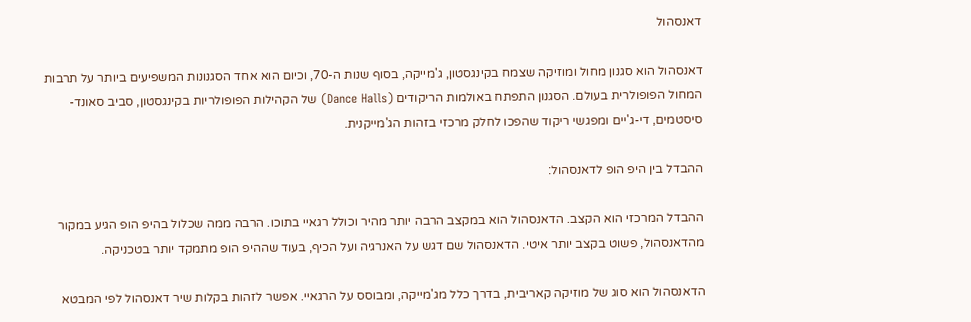דאנסהול

דאנסהול הוא סגנון מחול ומוזיקה שצמח בקינגסטון, ג'מייקה, בסוף שנות ה-70, וכיום הוא אחד הסגנונות המשפיעים ביותר על תרבות המחול הפופולרית בעולם. הסגנון התפתח באולמות הריקודים (Dance Halls) של הקהילות הפופולריות בקינגסטון, סביב סאונד-סיסטמים, די-ג'יים ומפגשי ריקוד שהפכו לחלק מרכזי בזהות הג'מייקנית.

ההבדל בין היפ הופ לדאנסהול:

ההבדל המרכזי הוא הקצב. הדאנסהול הוא במקצב הרבה יותר מהיר וכולל רגאיי בתוכו. הרבה ממה שכלול בהיפ הופ הגיע במקור מהדאנסהול, פשוט בקצב יותר איטי. הדאנסהול שם דגש על האנרגיה ועל הכיף, בעוד שההיפ הופ מתמקד יותר בטכניקה.

הדאנסהול הוא סוג של מוזיקה קאריבית, בדרך כלל מג'מייקה, ומבוסס על הרגאיי. אפשר לזהות בקלות שיר דאנסהול לפי המבטא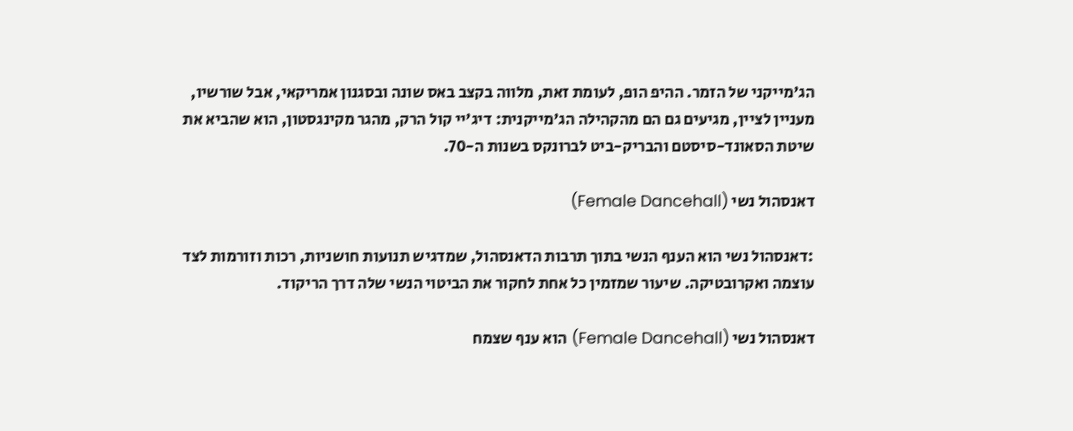הג'מייקני של הזמר. ההיפ הופ, לעומת זאת, מלווה בקצב באס שונה ובסגנון אמריקאי, אבל שורשיו, מעניין לציין, מגיעים גם הם מהקהילה הג'מייקנית: דיג'יי קול הרק, מהגר מקינגסטון, הוא שהביא את שיטת הסאונד-סיסטם והבריק-ביט לברונקס בשנות ה-70.

דאנסהול נשי (Female Dancehall)

:דאנסהול נשי הוא הענף הנשי בתוך תרבות הדאנסהול, שמדגיש תנועות חושניות, רכות וזורמות לצד עוצמה ואקרובטיקה. שיעור שמזמין כל אחת לחקור את הביטוי הנשי שלה דרך הריקוד.

דאנסהול נשי (Female Dancehall) הוא ענף שצמח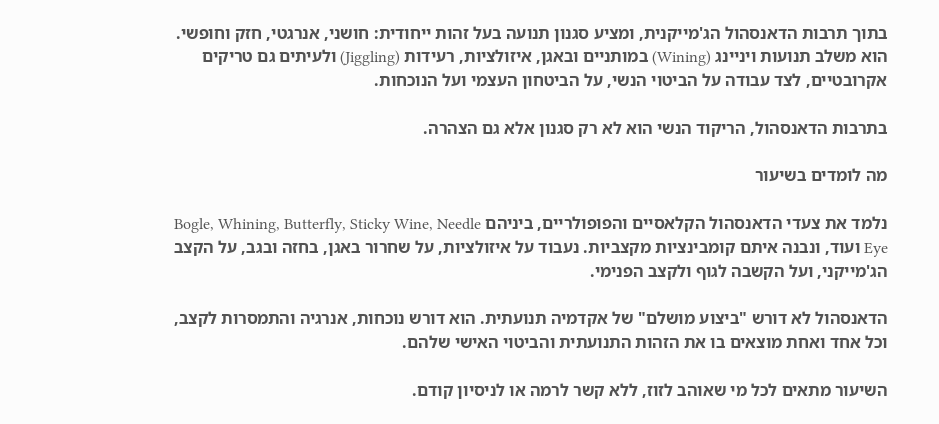בתוך תרבות הדאנסהול הג'מייקנית, ומציע סגנון תנועה בעל זהות ייחודית: חושני, אנרגטי, חזק וחופשי. הוא משלב תנועות ויניינג (Wining) במותניים ובאגן, איזולציות, רעידות (Jiggling) ולעיתים גם טריקים אקרובטיים, לצד עבודה על הביטוי הנשי, על הביטחון העצמי ועל הנוכחות.

בתרבות הדאנסהול, הריקוד הנשי הוא לא רק סגנון אלא גם הצהרה.

מה לומדים בשיעור

נלמד את צעדי הדאנסהול הקלאסיים והפופולריים, ביניהם Bogle, Whining, Butterfly, Sticky Wine, Needle Eye ועוד, ונבנה איתם קומבינציות מקצביות. נעבוד על איזולציות, על שחרור באגן, בחזה ובגב, על הקצב הג'מייקני, ועל הקשבה לגוף ולקצב הפנימי.

הדאנסהול לא דורש "ביצוע מושלם" של אקדמיה תנועתית. הוא דורש נוכחות, אנרגיה והתמסרות לקצב, וכל אחד ואחת מוצאים בו את הזהות התנועתית והביטוי האישי שלהם.

השיעור מתאים לכל מי שאוהב לזוז, ללא קשר לרמה או לניסיון קודם.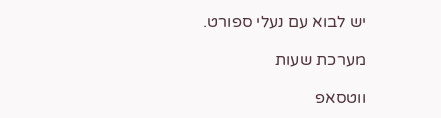יש לבוא עם נעלי ספורט.

מערכת שעות

ווטסאפ